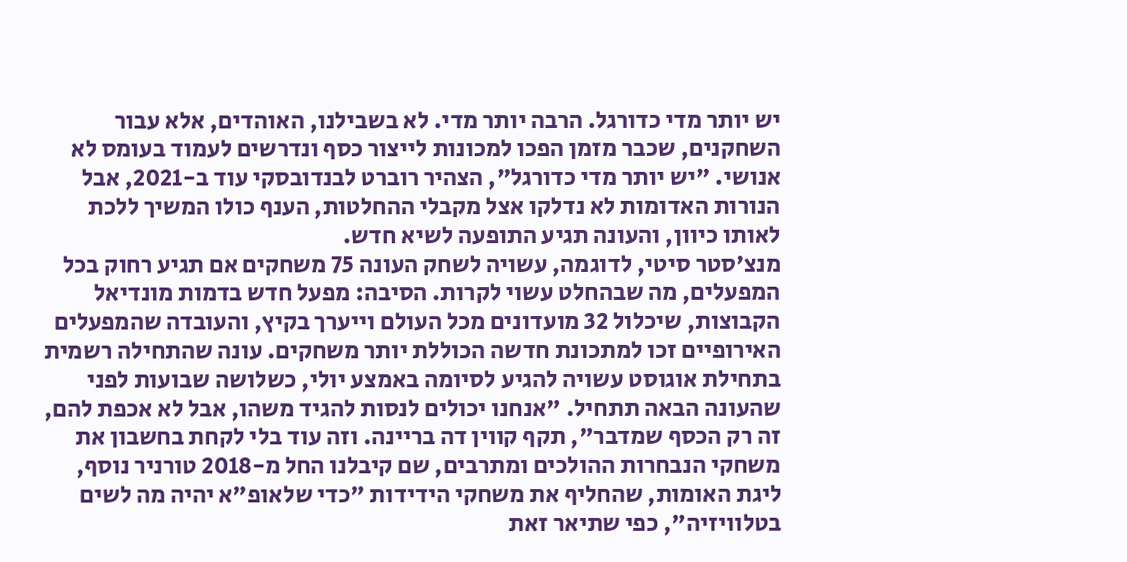יש יותר מדי כדורגל. הרבה יותר מדי. לא בשבילנו, האוהדים, אלא עבור השחקנים, שכבר מזמן הפכו למכונות לייצור כסף ונדרשים לעמוד בעומס לא אנושי. "יש יותר מדי כדורגל", הצהיר רוברט לבנדובסקי עוד ב-2021, אבל הנורות האדומות לא נדלקו אצל מקבלי ההחלטות, הענף כולו המשיך ללכת לאותו כיוון, והעונה תגיע התופעה לשיא חדש.
מנצ'סטר סיטי, לדוגמה, עשויה לשחק העונה 75 משחקים אם תגיע רחוק בכל המפעלים, מה שבהחלט עשוי לקרות. הסיבה: מפעל חדש בדמות מונדיאל הקבוצות, שיכלול 32 מועדונים מכל העולם וייערך בקיץ, והעובדה שהמפעלים האירופיים זכו למתכונת חדשה הכוללת יותר משחקים. עונה שהתחילה רשמית בתחילת אוגוסט עשויה להגיע לסיומה באמצע יולי, כשלושה שבועות לפני שהעונה הבאה תתחיל. "אנחנו יכולים לנסות להגיד משהו, אבל לא אכפת להם, זה רק הכסף שמדבר", תקף קווין דה בריינה. וזה עוד בלי לקחת בחשבון את משחקי הנבחרות ההולכים ומתרבים, שם קיבלנו החל מ-2018 טורניר נוסף, ליגת האומות, שהחליף את משחקי הידידות "כדי שלאופ"א יהיה מה לשים בטלוויזיה", כפי שתיאר זאת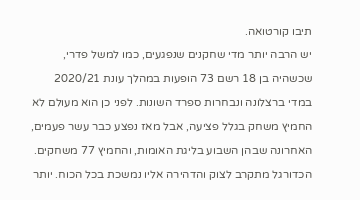תיבו קורטואה.
יש הרבה יותר מדי שחקנים שנפגעים, כמו למשל פדרי, שכשהיה בן 18 רשם 73 הופעות במהלך עונת 2020/21 במדי ברצלונה ונבחרות ספרד השונות. לפני כן הוא מעולם לא החמיץ משחק בגלל פציעה, אבל מאז נפצע כבר עשר פעמים, האחרונה שבהן השבוע בליגת האומות, והחמיץ 77 משחקים.
הכדורגל מתקרב לצוק והדהירה אליו נמשכת בכל הכוח. יותר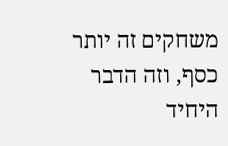משחקים זה יותר כסף, וזה הדבר היחיד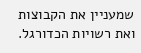שמעניין את הקבוצות ואת רשויות הכדורגל.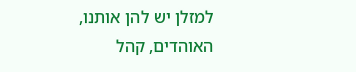למזלן יש להן אותנו, האוהדים, קהל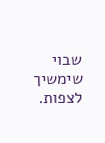שבוי שימשיך לצפות.